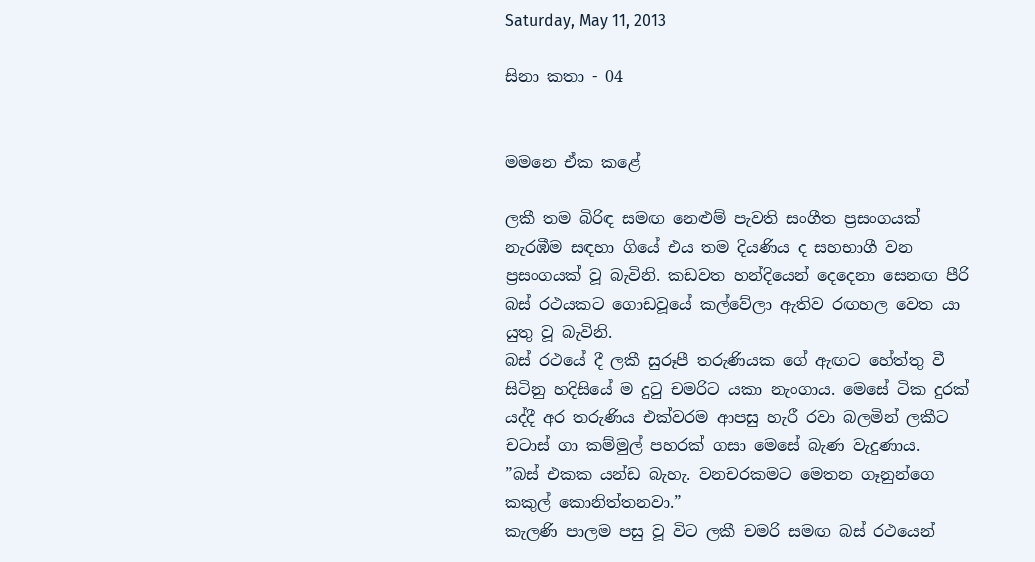Saturday, May 11, 2013

සිනා කතා - 04


මමනෙ ඒක කළේ

ලකී තම බිරිඳ සමඟ නෙළුම් පැවති සංගීත ප්‍රසංගයක් නැරඹීම සඳහා ගියේ එය තම දියණිය ද සහභාගී වන ප්‍රසංගයක් වූ බැවිනි. කඩවත හන්දියෙන් දෙදෙනා සෙනඟ පීරි බස් රථයකට ගොඩවූයේ කල්වේලා ඇතිව රඟහල වෙත යා යුතු වූ බැවිනි.
බස් රථයේ දී ලකී සුරූපී තරුණියක ගේ ඇඟට හේත්තු වී සිටිනු හදිසියේ ම දුටු චමරිට යකා නැංගාය. මෙසේ ටික දුරක් යද්දී අර තරුණිය එක්වරම ආපසු හැරී රවා බලමින් ලකීට චටාස් ගා කම්මුල් පහරක් ගසා මෙසේ බැණ වැදුණාය.
”බස් එකක යන්ඩ බැහැ. වනචරකමට මෙතන ගෑනුන්ගෙ කකුල් කොනිත්තනවා.”
කැලණි පාලම පසු වූ විට ලකී චමරි සමඟ බස් රථයෙන්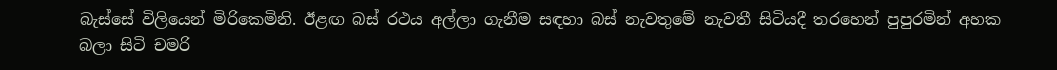බැස්සේ විලියෙන් මිරිකෙමිනි. ඊළඟ බස් රථය අල්ලා ගැනීම සඳහා බස් නැවතුමේ නැවතී සිටියදී තරහෙන් පුපුරමින් අහක බලා සිටි චමරි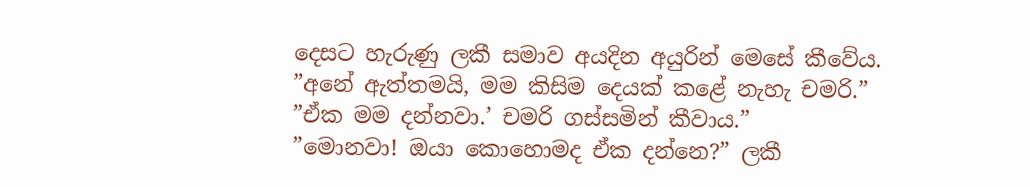දෙසට හැරුණු ලකී සමාව අයදින අයුරින් මෙසේ කීවේය.
”අනේ ඇත්තමයි, මම කිසිම දෙයක් කළේ නැහැ චමරි.”
”ඒක මම දන්නවා.’ චමරි ගස්සමින් කීවාය.”
”මොනවා! ඔයා කොහොමද ඒක දන්නෙ?” ලකී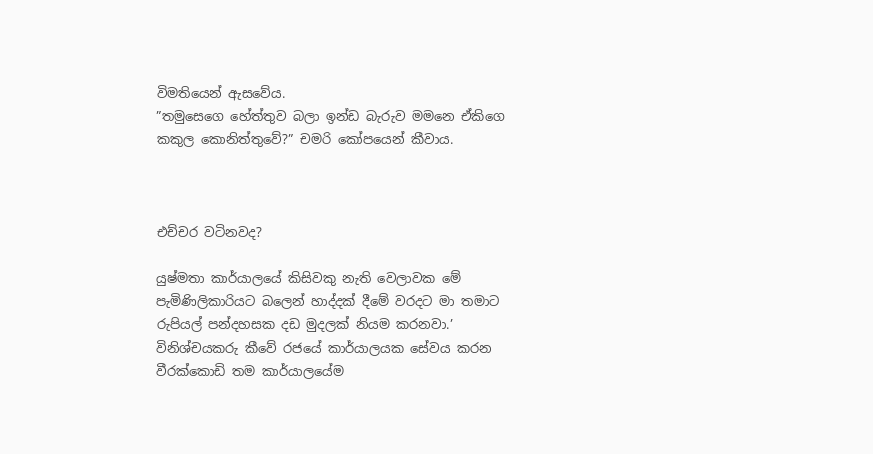විමතියෙන් ඇසවේය.
”තමුසෙගෙ හේත්තුව බලා ඉන්ඩ බැරුව මමනෙ ඒකිගෙ කකුල කොනිත්තුවේ?” චමරි කෝපයෙන් කීවාය.



එච්චර වටිනවද?

යුෂ්මතා කාර්යාලයේ කිසිවකු නැති වෙලාවක මේ පැමිණිලිකාරියට බලෙන් හාද්දක් දීමේ වරදට මා තමාට රුපියල් පන්දහසක දඩ මුදලක් නියම කරනවා.’
විනිශ්චයකරු කීවේ රජයේ කාර්යාලයක සේවය කරන වීරක්කොඩි තම කාර්යාලයේම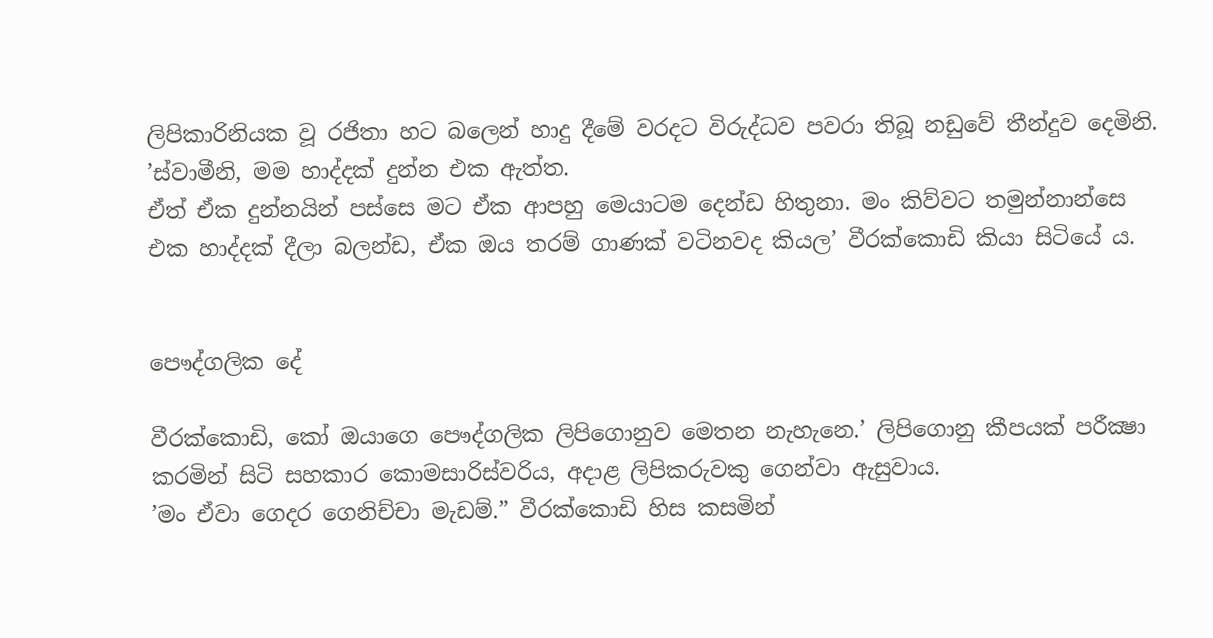ලිපිකාරිනියක වූ රජිතා හට බලෙන් හාදු දීමේ වරදට විරුද්ධව පවරා තිබූ නඩුවේ තීන්දුව දෙමිනි.
’ස්වාමීනි, මම හාද්දක් දුන්න එක ඇත්ත.
ඒත් ඒක දුන්නයින් පස්සෙ මට ඒක ආපහු මෙයාටම දෙන්ඩ හිතුනා. මං කිව්වට තමුන්නාන්සෙ එක හාද්දක් දීලා බලන්ඩ, ඒක ඔය තරම් ගාණක් වටිනවද කියල’ වීරක්කොඩි කියා සිටියේ ය.


පෞද්ගලික දේ

වීරක්කොඩි, කෝ ඔයාගෙ පෞද්ගලික ලිපිගොනුව මෙතන නැහැනෙ.’ ලිපිගොනු කීපයක් පරීක්‍ෂා කරමින් සිටි සහකාර කොමසාරිස්වරිය, අදාළ ලිපිකරුවකු ගෙන්වා ඇසුවාය.
’මං ඒවා ගෙදර ගෙනිච්චා මැඩම්.” වීරක්කොඩි හිස කසමින්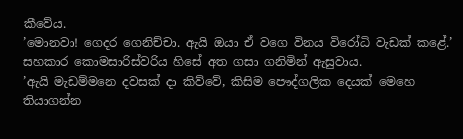කීවේය.
’මොනවා! ගෙදර ගෙනිච්චා. ඇයි ඔයා ඒ වගෙ විනය විරෝධි වැඩක් කළේ.’ සහකාර කොමසාරිස්වරිය හිසේ අත ගසා ගනිමින් ඇසුවාය.
’ඇයි මැඩම්මනෙ දවසක් දා කිව්වේ, කිසිම පෞද්ගලික දෙයක් මෙහෙ තියාගන්න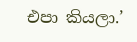එපා කියලා.’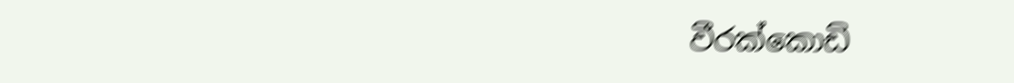වීරක්කොඩි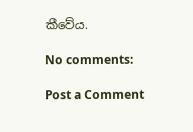කීවේය.

No comments:

Post a Comment